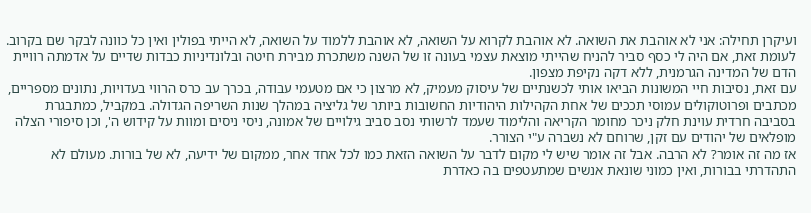ועיקרן תחילה: אני לא אוהבת את השואה. לא אוהבת לקרוא על השואה, לא אוהבת ללמוד על השואה, לא הייתי בפולין ואין כל כוונה לבקר שם בקרוב. לעומת זאת, אם היה לי כסף סביר להניח שהייתי מוצאת עצמי בעונה זו של השנה משתכרת מבירת חיטה ובלונדיניות כבדות שדיים על אדמתה רוויית הדם של המדינה הגרמנית, ללא דקה נקיפת מצפון.
עם זאת, נסיבות חיי המשונות הביאו אותי לכשנתיים של עיסוק מעמיק, לא מרצון כי אם מטעמי עבודה, בכרך עב כרס הרווי בעדויות, נתונים מספריים, מכתבים ופרוטוקולים עמוסי תככים של אחת הקהילות היהודיות החשובות ביותר של גליציה במהלך שנות השריפה הגדולה. במקביל, כמתבגרת בסביבה חרדית עוינת חלק ניכר מחומר הקריאה והלימוד שעמד לרשותי נסב סביב גילויים של אמונה, ניסי ניסים ומוות על קידוש ה', וכן סיפורי הצלה מופלאים של יהודים עם זקן, שרוחם לא נשברה ע"י הצורר.
אז מה זה אומר? לא הרבה. אבל זה אומר שיש לי מקום לדבר על השואה הזאת כמו לכל אחד אחר, ממקום של ידיעה, לא של בורות. מעולם לא התהדרתי בבורות, ואין כמוני שונאת אנשים שמתעטפים בה כאדרת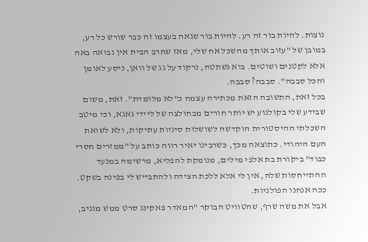נוצות. להיות בור זה רע. להיות בור שגאה בעצמו זה כבר שורש כל רע, במובן של "עזוב אותך מהשכל אח שלי, מאז שחרב הבית אין נבואה באה אלא לקטנים ושוטים. בוא נשתטה, נרקוד על גג של וואן, ניסע לאומן והכל סבבה". סבבה? סבבה.
בכל זאת, התשובה הזאת מכתירה עצמה כ"לא מלומדת". זאת, משום שבידע שלי בקולנוע יש יותר חורים מבחולצה של ליידי גאגא, וכי מיטב השכלתי ההיסטורית הוקדשה לשושלות סיניות עתיקות, ולא לשואת העם היהודי. כתוצאה מכך, כשרבינו יאיר רווה כותב על "ממזרים חסרי כבוד" ביקורת בת אלפי מילים, מנומקת להפליא, מרשימה במנעד ההתייחסות שלה, אין לי אלא ללכת הצידה ולהתבייש לי בפינה בשקט. ככה אנחנו הפולניות.
אבל את משה שרף, שהטוויט הבוקר "המאדר פאקינג סרט ממש מגניב,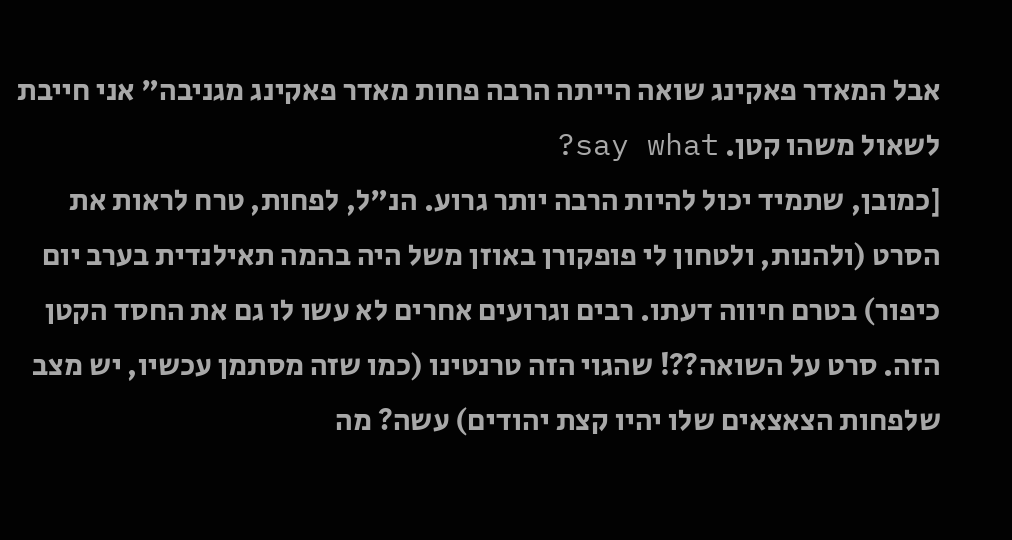אבל המאדר פאקינג שואה הייתה הרבה פחות מאדר פאקינג מגניבה" אני חייבת לשאול משהו קטן. say what?
[כמובן, שתמיד יכול להיות הרבה יותר גרוע. הנ"ל, לפחות, טרח לראות את הסרט (ולהנות, ולטחון לי פופקורן באוזן משל היה בהמה תאילנדית בערב יום כיפור) בטרם חיווה דעתו. רבים וגרועים אחרים לא עשו לו גם את החסד הקטן הזה. סרט על השואה??! שהגוי הזה טרנטינו (כמו שזה מסתמן עכשיו, יש מצב שלפחות הצאצאים שלו יהיו קצת יהודים) עשה? מה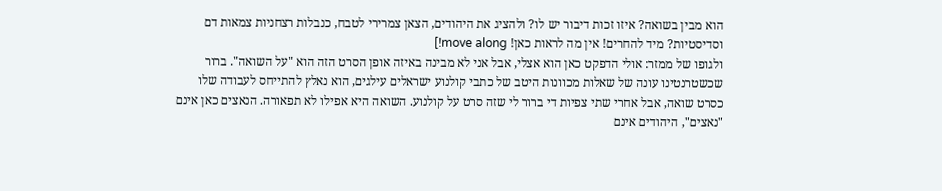הוא מבין בשואה? איזו זכות דיבור יש לו? ולהציג את היהודים, הצאן צמרירי לטבח, כנבלות רצחניות צמאות דם וסדיסטיות? מיד להחרים! אין מה לראות כאן! move along!]
ולגופו של ממזר: אולי הדפקט כאן הוא אצלי, אבל אני לא מבינה באיזה אופן הסרט הזה הוא "על השואה". ברור שכשטרנטינו עונה של שאלות מכוונות היטב של כתבי קולנוע ישראלים עילגים, הוא נאלץ להתייחס לעבודה שלו כסרט שואה, אבל אחרי שתי צפיות די ברור לי שזה סרט על קולנוע. השואה היא אפילו לא תפאורה. הנאצים כאן אינם "נאצים", היהודים אינם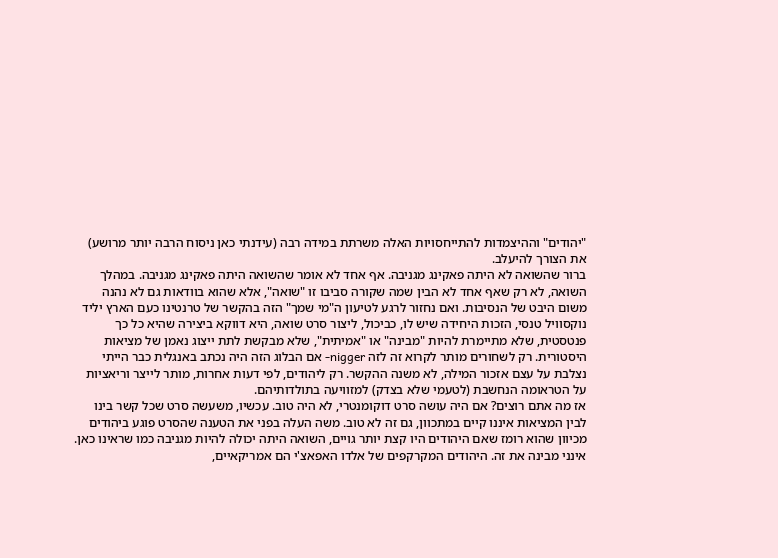"יהודים" וההיצמדות להתייחסויות האלה משרתת במידה רבה (עידנתי כאן ניסוח הרבה יותר מרושע) את הצורך להיעלב.
ברור שהשואה לא היתה פאקינג מגניבה. אף אחד לא אומר שהשואה היתה פאקינג מגניבה. במהלך השואה, לא רק שאף אחד לא הבין שמה שקורה סביבו זו "שואה", אלא שהוא בוודאות גם לא נהנה משום היבט של הנסיבות. ואם נחזור לרגע לטיעון ה"מי שמך" הזה בהקשר של טרנטינו כעם הארץ יליד נוקסוויל טנסי, הזכות היחידה שיש לו, כביכול, ליצור סרט שואה, היא דווקא ביצירה שהיא כל כך פנטסטית, שלא מתיימרת להיות "מבינה" או "אמיתית", שלא מבקשת לתת ייצוג נאמן של מציאות היסטורית. רק לשחורים מותר לקרוא זה לזה nigger- אם הבלוג הזה היה נכתב באנגלית כבר הייתי נצלבת על עצם אזכור המילה, לא משנה ההקשר. רק ליהודים, לפי דעות אחרות, מותר לייצר וריאציות על הטראומה הנחשבת (לטעמי שלא בצדק) למזוויעה בתולדותיהם.
אז מה אתם רוצים? אם היה עושה סרט דוקומנטרי, לא היה טוב. עכשיו, משעשה סרט שכל קשר בינו לבין המציאות איננו קיים במתכוון, גם זה לא טוב. משה העלה בפני את הטענה שהסרט פוגע ביהודים מכיוון שהוא רומז שאם היהודים היו קצת יותר גויים, השואה היתה יכולה להיות מגניבה כמו שראינו כאן. אינני מבינה את זה. היהודים המקרקפים של אלדו האפאצ'י הם אמריקאיים,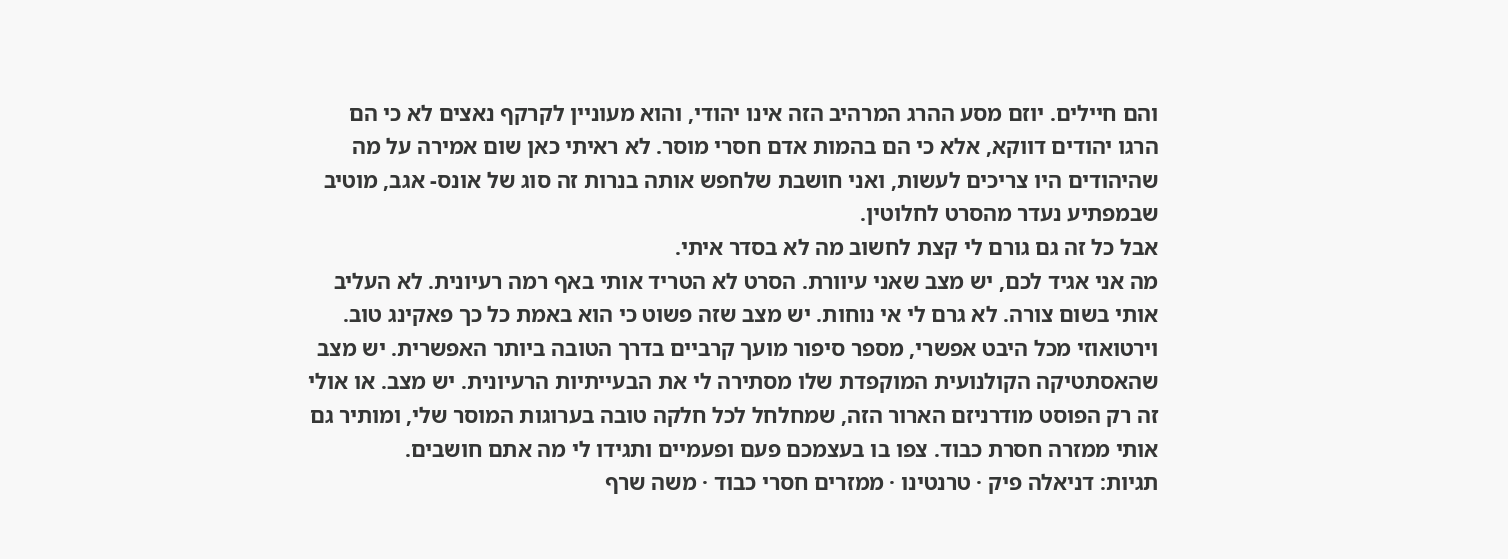והם חיילים. יוזם מסע ההרג המרהיב הזה אינו יהודי, והוא מעוניין לקרקף נאצים לא כי הם הרגו יהודים דווקא, אלא כי הם בהמות אדם חסרי מוסר. לא ראיתי כאן שום אמירה על מה שהיהודים היו צריכים לעשות, ואני חושבת שלחפש אותה בנרות זה סוג של אונס- אגב, מוטיב שבמפתיע נעדר מהסרט לחלוטין.
אבל כל זה גם גורם לי קצת לחשוב מה לא בסדר איתי.
מה אני אגיד לכם, יש מצב שאני עיוורת. הסרט לא הטריד אותי באף רמה רעיונית. לא העליב אותי בשום צורה. לא גרם לי אי נוחות. יש מצב שזה פשוט כי הוא באמת כל כך פאקינג טוב. וירטואוזי מכל היבט אפשרי, מספר סיפור מועך קרביים בדרך הטובה ביותר האפשרית. יש מצב שהאסתטיקה הקולנועית המוקפדת שלו מסתירה לי את הבעייתיות הרעיונית. יש מצב. או אולי זה רק הפוסט מודרניזם הארור הזה, שמחלחל לכל חלקה טובה בערוגות המוסר שלי, ומותיר גם אותי ממזרה חסרת כבוד. צפו בו בעצמכם פעם ופעמיים ותגידו לי מה אתם חושבים.
תגיות: דניאלה פיק · טרנטינו · ממזרים חסרי כבוד · משה שרף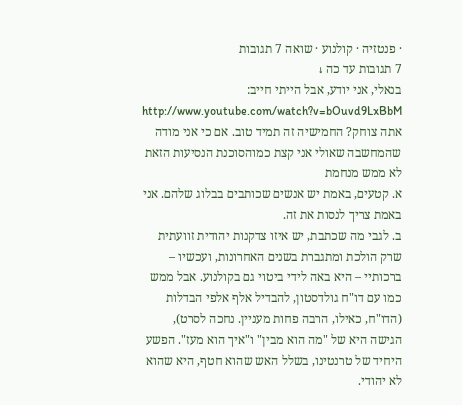· פנטזיה · קולנוע · שואה 7 תגובות
7 תגובות עד כה ↓
בנאלי, אני יודע, אבל הייתי חייב:
http://www.youtube.com/watch?v=bOuvd9LxBbM
אתה צוחק? החמישיה זה תמיד טוב. אם כי אני מודה שהמחשבה שאולי אני קצת כמוהסוכנת הנסיעות הזאת לא ממש מנחמת
א. קטעים, באמת יש אנשים שכותבים בבלוג שלהם. אני באמת צריך לנסות את זה.
ב. לגבי מה שכתבת, יש איזו צדקנות יהודית זוועתית שרק הולכת ומתגברת בשנים האחרונות, ועכשיו – ברכותיי – היא באה לידי ביטוי גם בקולנוע. אבל ממש כמו עם דו"ח גולדסטון, להבדיל אלף אלפי הבדלות (הדו"ח, כאילו, הרבה פחות מעניין. נחכה לסרט), הגישה היא של "מה הוא מבין" ו"איך הוא מעז". הפשע היחיד של טרנטינו, בשלל האש שהוא חטף, היא שהוא לא יהודי.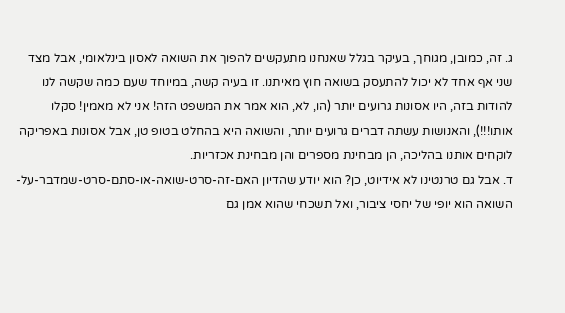ג. זה, כמובן, מגוחך, בעיקר בגלל שאנחנו מתעקשים להפוך את השואה לאסון בינלאומי, אבל מצד שני אף אחד לא יכול להתעסק בשואה חוץ מאיתנו. זו בעיה קשה, במיוחד שעם כמה שקשה לנו להודות בזה, היו אסונות גרועים יותר (הו, לא, הוא אמר את המשפט הזה! אני לא מאמין! סקלו אותו!!!), והאנושות עשתה דברים גרועים יותר, והשואה היא בהחלט בטופ טן, אבל אסונות באפריקה לוקחים אותנו בהליכה, הן מבחינת מספרים והן מבחינת אכזריות.
ד. אבל גם טרנטינו לא אידיוט, כן? הוא יודע שהדיון האם-זה-סרט-שואה-או-סתם-סרט-שמדבר-על-השואה הוא יופי של יחסי ציבור, ואל תשכחי שהוא אמן גם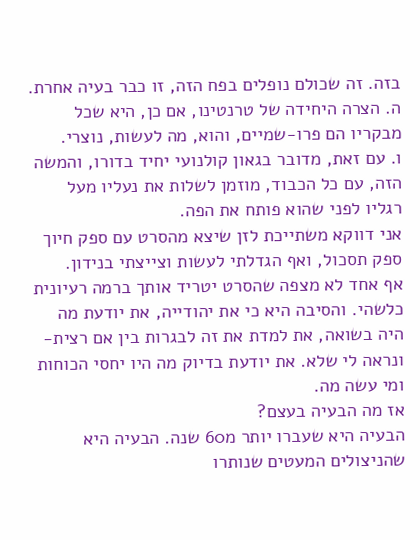בזה. זה שכולם נופלים בפח הזה, זו כבר בעיה אחרת.
ה. הצרה היחידה של טרנטינו, אם כן, היא שכל מבקריו הם פרו-שמיים, והוא, מה לעשות, נוצרי.
ו. עם זאת, מדובר בגאון קולנועי יחיד בדורו, והמשה הזה, עם כל הכבוד, מוזמן לשלות את נעליו מעל רגליו לפני שהוא פותח את הפה.
אני דווקא משתייכת לזן שיצא מהסרט עם ספק חיוך ספק תסכול, ואף הגדלתי לעשות וצייצתי בנידון.
אף אחד לא מצפה שהסרט יטריד אותך ברמה רעיונית כלשהי. והסיבה היא כי את יהודייה, את יודעת מה היה בשואה, את למדת את זה לבגרות בין אם רצית- ונראה לי שלא. את יודעת בדיוק מה היו יחסי הכוחות ומי עשה מה.
אז מה הבעיה בעצם?
הבעיה היא שעברו יותר מ60 שנה. הבעיה היא שהניצולים המעטים שנותרו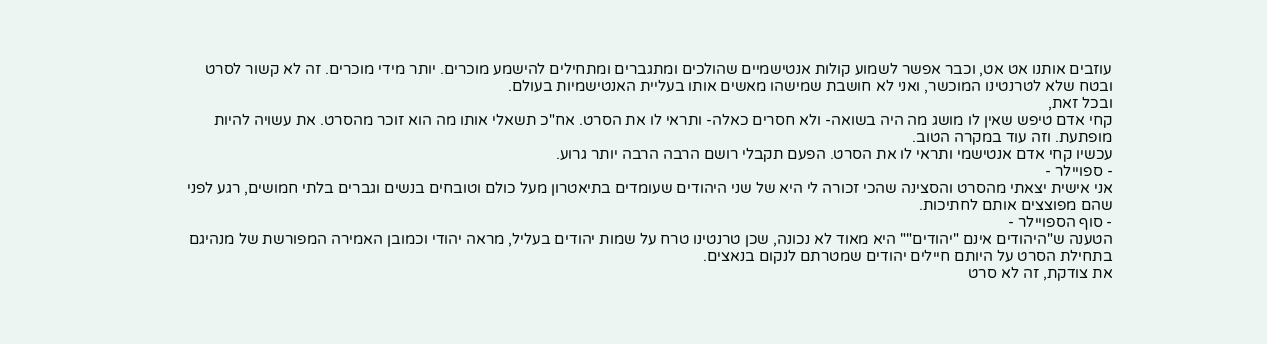עוזבים אותנו אט אט, וכבר אפשר לשמוע קולות אנטישמיים שהולכים ומתגברים ומתחילים להישמע מוכרים. יותר מידי מוכרים. זה לא קשור לסרט ובטח שלא לטרנטינו המוכשר, ואני לא חושבת שמישהו מאשים אותו בעליית האנטישמיות בעולם.
ובכל זאת,
קחי אדם טיפש שאין לו מושג מה היה בשואה- ולא חסרים כאלה- ותראי לו את הסרט. אח"כ תשאלי אותו מה הוא זוכר מהסרט. את עשויה להיות מופתעת. וזה עוד במקרה הטוב.
עכשיו קחי אדם אנטישמי ותראי לו את הסרט. הפעם תקבלי רושם הרבה הרבה יותר גרוע.
- ספויילר -
אני אישית יצאתי מהסרט והסצינה שהכי זכורה לי היא של שני היהודים שעומדים בתיאטרון מעל כולם וטובחים בנשים וגברים בלתי חמושים, רגע לפני שהם מפוצצים אותם לחתיכות.
- סוף הספויילר -
הטענה ש"היהודים אינם "יהודים"" היא מאוד לא נכונה, שכן טרנטינו טרח על שמות יהודים בעליל, מראה יהודי וכמובן האמירה המפורשת של מנהיגם בתחילת הסרט על היותם חיילים יהודים שמטרתם לנקום בנאצים.
את צודקת, זה לא סרט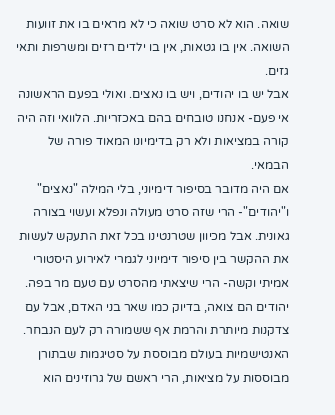שואה. הוא לא סרט שואה כי לא מראים בו את זוועות השואה. אין בו גטאות, אין בו ילדים רזים ומשרפות ותאי גזים.
אבל יש בו יהודים, ויש בו נאצים. ואולי בפעם הראשונה אי פעם- אנחנו טובחים בהם באכזריות. הלוואי וזה היה קורה במציאות ולא רק בדימיונו המאוד פורה של הבמאי.
אם היה מדובר בסיפור דימיוני, בלי המילה "נאצים" ו"יהודים"- הרי שזה סרט מעולה ונפלא ועשוי בצורה גאונית. אבל מכיוון שטרנטינו בכל זאת התעקש לעשות את ההקשר בין סיפור דימיוני לגמרי לאירוע היסטורי אמיתי וקשה- הרי שיצאתי מהסרט עם טעם מר בפה.
יהודים הם צואה, בדיוק כמו שאר בני האדם, אבל עם צדקנות מיותרת והרמת אף ששמורה רק לעם הנבחר.
האנטישמיות בעולם מבוססת על סטיגמות שבתורן מבוססות על מציאות, הרי ראשם של גרוזינים הוא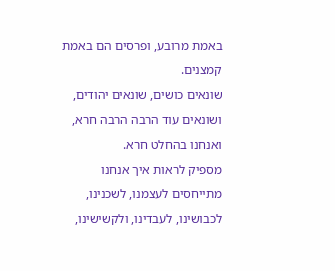באמת מרובע, ופרסים הם באמת קמצנים.
שונאים כושים, שונאים יהודים, ושונאים עוד הרבה הרבה חרא, ואנחנו בהחלט חרא.
מספיק לראות איך אנחנו מתייחסים לעצמנו, לשכנינו, לכבושינו, לעבדינו, ולקשישינו,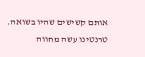אותם קשישים שהיו בשואה.
טרנטינו עשה מחווה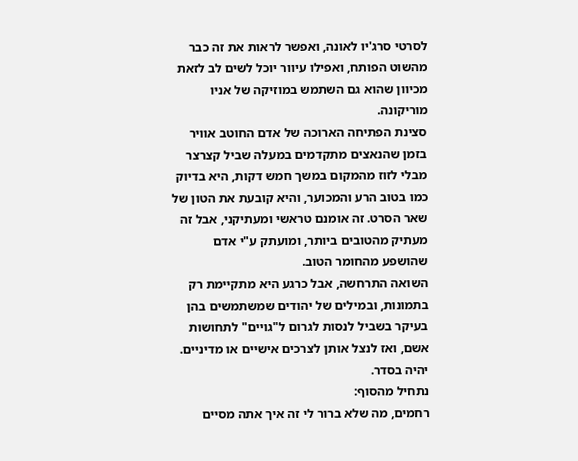לסרטי סרג'יו לאונה, ואפשר לראות את זה כבר מהשוט הפותח, ואפילו עיוור יוכל לשים לב לזאת מכיוון שהוא גם השתמש במוזיקה של אניו מוריקונה.
סצינת הפתיחה הארוכה של אדם החוטב אוויר בזמן שהנאצים מתקדמים במעלה שביל קצרצר מבלי לזוז מהמקום במשך חמש דקות, היא בדיוק כמו בטוב הרע והמכוער, והיא קובעת את הטון של שאר הסרט. זה אומנם טראשי ומעתיקני, אבל זה מעתיק מהטובים ביותר, ומועתק ע"י אדם שהושפע מהחומר הטוב.
השואה התרחשה, אבל כרגע היא מתקיימת רק בתמונות, ובמילים של יהודים שמשתמשים בהן בעיקר בשביל לנסות לגרום ל"גויים" לתחושות אשם, ואז לנצל אותן לצרכים אישיים או מדיניים.
יהיה בסדר.
נתחיל מהסוף:
רחמים, מה שלא ברור לי זה איך אתה מסיים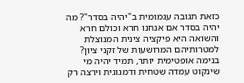כזאת תגובה עגמומית ב"יהיה בסדר"? מה יהיה בסדר אם אנחנו חרא וכולם חרא והשואה היא פיקציה צינית המנוצלת למטרותיהם המרושעות של זקני ציון?
בנימה אופטימית יותר, תמיד יהיה מי שינקוט עמדה שטחית ודמגוגית וירצה רק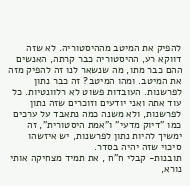להפיק את המיטב מההיסטוריה. לא שזה דווקא רע, ההיסטוריה כבר קרתה, האנשים ההם כבר מתו, מה שנשאר לנו זה להפיק מזה את המיטב. ומהו המיטב? זה כבר נתון לפרשנות. העובדות פשוט לא רלוונטיות. כל עוד אתה ואני יודעים וזוכרים שזה נתון לפרשנות, ולא משנה כמה נתאבד על ערכים כמו "דיוק מדעי" ו"אמת היסטורית", זה ימשיך להיות נתון לפרשנות, יש איזשהו סיכוי שזה יהיה בסדר.
תובנות- קבלי ח"ח , את תמיד מצחיקה אותי נורא,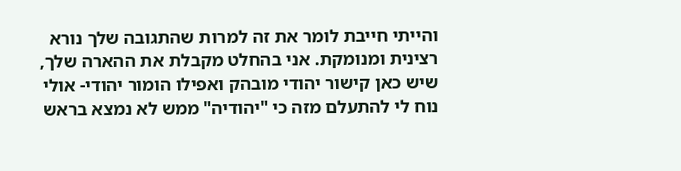והייתי חייבת לומר את זה למרות שהתגובה שלך נורא רצינית ומנומקת. אני בהחלט מקבלת את ההארה שלך, שיש כאן קישור יהודי מובהק ואפילו הומור יהודי- אולי נוח לי להתעלם מזה כי "יהודיה" ממש לא נמצא בראש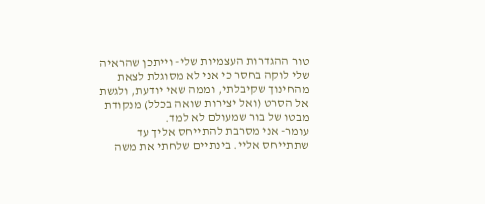טור ההגדרות העצמיות שלי- וייתכן שהראיה שלי לוקה בחסר כי אני לא מסוגלת לצאת מהחינוך שקיבלתי, וממה שאי יודעת, ולגשת אל הסרט (ואל יצירות שואה בכלל) מנקודת מבטו של בור שמעולם לא למד.
עומר- אני מסרבת להתייחס אליך עד שתתייחס אליי. בינתיים שלחתי את משה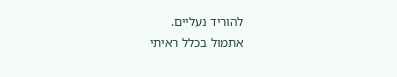להוריד נעליים.
אתמול בכלל ראיתי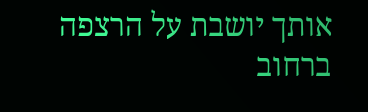אותך יושבת על הרצפה ברחוב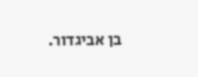בן אביגדור.